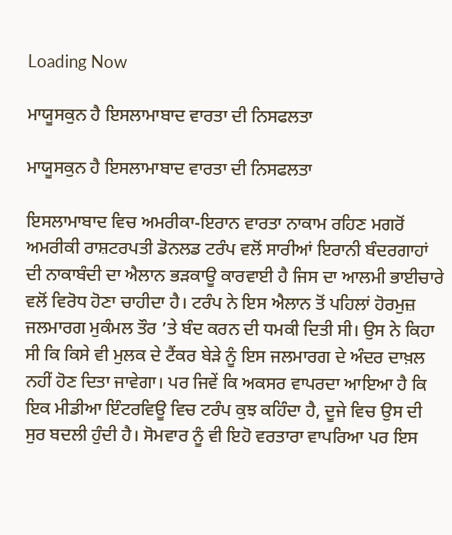Loading Now

ਮਾਯੂਸਕੁਨ ਹੈ ਇਸਲਾਮਾਬਾਦ ਵਾਰਤਾ ਦੀ ਨਿਸਫਲਤਾ

ਮਾਯੂਸਕੁਨ ਹੈ ਇਸਲਾਮਾਬਾਦ ਵਾਰਤਾ ਦੀ ਨਿਸਫਲਤਾ

ਇਸਲਾਮਾਬਾਦ ਵਿਚ ਅਮਰੀਕਾ-ਇਰਾਨ ਵਾਰਤਾ ਨਾਕਾਮ ਰਹਿਣ ਮਗਰੋਂ ਅਮਰੀਕੀ ਰਾਸ਼ਟਰਪਤੀ ਡੋਨਲਡ ਟਰੰਪ ਵਲੋਂ ਸਾਰੀਆਂ ਇਰਾਨੀ ਬੰਦਰਗਾਹਾਂ ਦੀ ਨਾਕਾਬੰਦੀ ਦਾ ਐਲਾਨ ਭੜਕਾਊ ਕਾਰਵਾਈ ਹੈ ਜਿਸ ਦਾ ਆਲਮੀ ਭਾਈਚਾਰੇ ਵਲੋਂ ਵਿਰੋਧ ਹੋਣਾ ਚਾਹੀਦਾ ਹੈ। ਟਰੰਪ ਨੇ ਇਸ ਐਲਾਨ ਤੋਂ ਪਹਿਲਾਂ ਹੋਰਮੁਜ਼ ਜਲਮਾਰਗ ਮੁਕੰਮਲ ਤੌਰ ’ਤੇ ਬੰਦ ਕਰਨ ਦੀ ਧਮਕੀ ਦਿਤੀ ਸੀ। ਉਸ ਨੇ ਕਿਹਾ ਸੀ ਕਿ ਕਿਸੇ ਵੀ ਮੁਲਕ ਦੇ ਟੈਂਕਰ ਬੇੜੇ ਨੂੰ ਇਸ ਜਲਮਾਰਗ ਦੇ ਅੰਦਰ ਦਾਖ਼ਲ ਨਹੀਂ ਹੋਣ ਦਿਤਾ ਜਾਵੇਗਾ। ਪਰ ਜਿਵੇਂ ਕਿ ਅਕਸਰ ਵਾਪਰਦਾ ਆਇਆ ਹੈ ਕਿ ਇਕ ਮੀਡੀਆ ਇੰਟਰਵਿਊ ਵਿਚ ਟਰੰਪ ਕੁਝ ਕਹਿੰਦਾ ਹੈ, ਦੂਜੇ ਵਿਚ ਉਸ ਦੀ ਸੁਰ ਬਦਲੀ ਹੁੰਦੀ ਹੈ। ਸੋਮਵਾਰ ਨੂੰ ਵੀ ਇਹੋ ਵਰਤਾਰਾ ਵਾਪਰਿਆ ਪਰ ਇਸ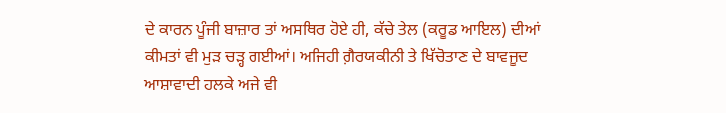ਦੇ ਕਾਰਨ ਪੂੰਜੀ ਬਾਜ਼ਾਰ ਤਾਂ ਅਸਥਿਰ ਹੋਏ ਹੀ, ਕੱਚੇ ਤੇਲ (ਕਰੂਡ ਆਇਲ) ਦੀਆਂ ਕੀਮਤਾਂ ਵੀ ਮੁੜ ਚੜ੍ਹ ਗਈਆਂ। ਅਜਿਹੀ ਗ਼ੈਰਯਕੀਨੀ ਤੇ ਖਿੱਚੋਤਾਣ ਦੇ ਬਾਵਜੂਦ ਆਸ਼ਾਵਾਦੀ ਹਲਕੇ ਅਜੇ ਵੀ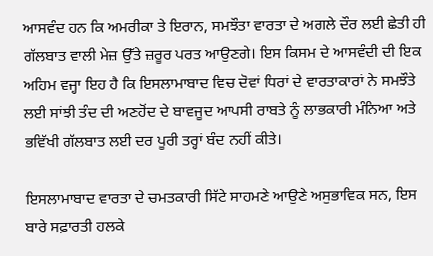ਆਸਵੰਦ ਹਨ ਕਿ ਅਮਰੀਕਾ ਤੇ ਇਰਾਨ, ਸਮਝੌਤਾ ਵਾਰਤਾ ਦੇ ਅਗਲੇ ਦੌਰ ਲਈ ਛੇਤੀ ਹੀ ਗੱਲਬਾਤ ਵਾਲੀ ਮੇਜ਼ ਉੱਤੇ ਜ਼ਰੂਰ ਪਰਤ ਆਉਣਗੇ। ਇਸ ਕਿਸਮ ਦੇ ਆਸਵੰਦੀ ਦੀ ਇਕ ਅਹਿਮ ਵਜ੍ਹਾ ਇਹ ਹੈ ਕਿ ਇਸਲਾਮਾਬਾਦ ਵਿਚ ਦੋਵਾਂ ਧਿਰਾਂ ਦੇ ਵਾਰਤਾਕਾਰਾਂ ਨੇ ਸਮਝੌਤੇ ਲਈ ਸਾਂਝੀ ਤੰਦ ਦੀ ਅਣਹੋਂਦ ਦੇ ਬਾਵਜੂਦ ਆਪਸੀ ਰਾਬਤੇ ਨੂੰ ਲਾਭਕਾਰੀ ਮੰਨਿਆ ਅਤੇ ਭਵਿੱਖੀ ਗੱਲਬਾਤ ਲਈ ਦਰ ਪੂਰੀ ਤਰ੍ਹਾਂ ਬੰਦ ਨਹੀਂ ਕੀਤੇ।

ਇਸਲਾਮਾਬਾਦ ਵਾਰਤਾ ਦੇ ਚਮਤਕਾਰੀ ਸਿੱਟੇ ਸਾਹਮਣੇ ਆਉਣੇ ਅਸੁਭਾਵਿਕ ਸਨ, ਇਸ ਬਾਰੇ ਸਫ਼ਾਰਤੀ ਹਲਕੇ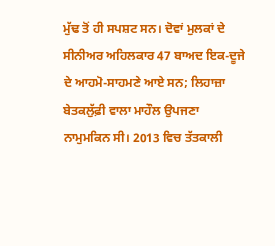ਮੁੱਢ ਤੋਂ ਹੀ ਸਪਸ਼ਟ ਸਨ। ਦੋਵਾਂ ਮੁਲਕਾਂ ਦੇ ਸੀਨੀਅਰ ਅਹਿਲਕਾਰ 47 ਬਾਅਦ ਇਕ-ਦੂਜੇ ਦੇ ਆਹਮੋ-ਸਾਹਮਣੇ ਆਏ ਸਨ; ਲਿਹਾਜ਼ਾ ਬੇਤਕਲੁੱਫ਼ੀ ਵਾਲਾ ਮਾਹੌਲ ਉਪਜਣਾ ਨਾਮੁਮਕਿਨ ਸੀ। 2013 ਵਿਚ ਤੱਤਕਾਲੀ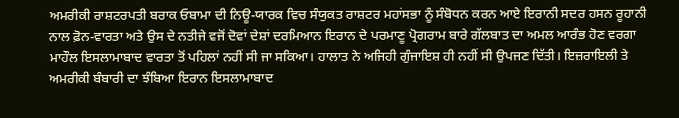ਅਮਰੀਕੀ ਰਾਸ਼ਟਰਪਤੀ ਬਰਾਕ ਓਬਾਮਾ ਦੀ ਨਿਊ-ਯਾਰਕ ਵਿਚ ਸੰਯੁਕਤ ਰਾਸ਼ਟਰ ਮਹਾਂਸਭਾ ਨੂੰ ਸੰਬੋਧਨ ਕਰਨ ਆਏ ਇਰਾਨੀ ਸਦਰ ਹਸਨ ਰੂਹਾਨੀ ਨਾਲ ਫ਼ੋਨ-ਵਾਰਤਾ ਅਤੇ ਉਸ ਦੇ ਨਤੀਜੇ ਵਜੋਂ ਦੋਵਾਂ ਦੇਸ਼ਾਂ ਦਰਮਿਆਨ ਇਰਾਨ ਦੇ ਪਰਮਾਣੂ ਪ੍ਰੋਗਰਾਮ ਬਾਰੇ ਗੱਲਬਾਤ ਦਾ ਅਮਲ ਆਰੰਭ ਹੋਣ ਵਰਗਾ ਮਾਹੌਲ ਇਸਲਾਮਾਬਾਦ ਵਾਰਤਾ ਤੋਂ ਪਹਿਲਾਂ ਨਹੀਂ ਸੀ ਜਾ ਸਕਿਆ। ਹਾਲਾਤ ਨੇ ਅਜਿਹੀ ਗੁੰਜਾਇਸ਼ ਹੀ ਨਹੀਂ ਸੀ ਉਪਜਣ ਦਿੱਤੀ। ਇਜ਼ਰਾਇਲੀ ਤੇ ਅਮਰੀਕੀ ਬੰਬਾਰੀ ਦਾ ਝੰਬਿਆ ਇਰਾਨ ਇਸਲਾਮਾਬਾਦ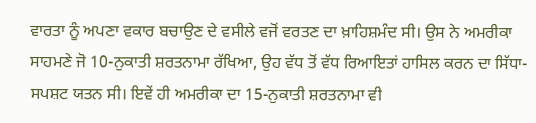ਵਾਰਤਾ ਨੂੰ ਅਪਣਾ ਵਕਾਰ ਬਚਾਉਣ ਦੇ ਵਸੀਲੇ ਵਜੋਂ ਵਰਤਣ ਦਾ ਖ਼ਾਹਿਸ਼ਮੰਦ ਸੀ। ਉਸ ਨੇ ਅਮਰੀਕਾ ਸਾਹਮਣੇ ਜੋ 10-ਨੁਕਾਤੀ ਸ਼ਰਤਨਾਮਾ ਰੱਖਿਆ, ਉਹ ਵੱਧ ਤੋਂ ਵੱਧ ਰਿਆਇਤਾਂ ਹਾਸਿਲ ਕਰਨ ਦਾ ਸਿੱਧਾ-ਸਪਸ਼ਟ ਯਤਨ ਸੀ। ਇਵੇਂ ਹੀ ਅਮਰੀਕਾ ਦਾ 15-ਨੁਕਾਤੀ ਸ਼ਰਤਨਾਮਾ ਵੀ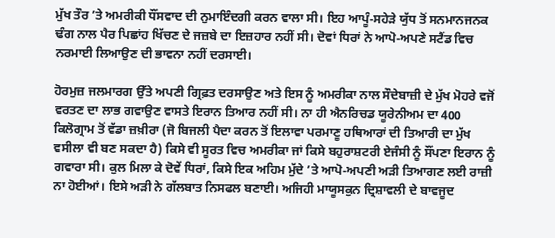ਮੁੱਖ ਤੌਰ ’ਤੇ ਅਮਰੀਕੀ ਧੌਂਸਵਾਦ ਦੀ ਨੁਮਾਇੰਦਗੀ ਕਰਨ ਵਾਲਾ ਸੀ। ਇਹ ਆਪੂੰ-ਸਹੇੜੇ ਯੁੱਧ ਤੋਂ ਸਨਮਾਨਜਨਕ ਢੰਗ ਨਾਲ ਪੈਰ ਪਿਛਾਂਹ ਖਿੱਚਣ ਦੇ ਜਜ਼ਬੇ ਦਾ ਇਜ਼ਹਾਰ ਨਹੀਂ ਸੀ। ਦੋਵਾਂ ਧਿਰਾਂ ਨੇ ਆਪੋ-ਅਪਣੇ ਸਟੈਂਡ ਵਿਚ ਨਰਮਾਈ ਲਿਆਉਣ ਦੀ ਭਾਵਨਾ ਨਹੀਂ ਦਰਸਾਈ।

ਹੋਰਮੁਜ਼ ਜਲਮਾਰਗ ਉੱਤੇ ਅਪਣੀ ਗ੍ਰਿਫ਼ਤ ਦਰਸਾਉਣ ਅਤੇ ਇਸ ਨੂੰ ਅਮਰੀਕਾ ਨਾਲ ਸੌਦੇਬਾਜ਼ੀ ਦੇ ਮੁੱਖ ਮੋਹਰੇ ਵਜੋਂ ਵਰਤਣ ਦਾ ਲਾਭ ਗਵਾਉਣ ਵਾਸਤੇ ਇਰਾਨ ਤਿਆਰ ਨਹੀਂ ਸੀ। ਨਾ ਹੀ ਐਨਰਿਚਡ ਯੂਰੇਨੀਅਮ ਦਾ 400 ਕਿਲੋਗ੍ਰਾਮ ਤੋਂ ਵੱਡਾ ਜ਼ਖ਼ੀਰਾ (ਜੋ ਬਿਜਲੀ ਪੈਦਾ ਕਰਨ ਤੋਂ ਇਲਾਵਾ ਪਰਮਾਣੂ ਹਥਿਆਰਾਂ ਦੀ ਤਿਆਰੀ ਦਾ ਮੁੱਖ ਵਸੀਲਾ ਵੀ ਬਣ ਸਕਦਾ ਹੈ) ਕਿਸੇ ਵੀ ਸੂਰਤ ਵਿਚ ਅਮਰੀਕਾ ਜਾਂ ਕਿਸੇ ਬਹੁਰਾਸ਼ਟਰੀ ਏਜੰਸੀ ਨੂੰ ਸੌਂਪਣਾ ਇਰਾਨ ਨੂੰ ਗਵਾਰਾ ਸੀ। ਕੁਲ ਮਿਲਾ ਕੇ ਦੋਵੇਂ ਧਿਰਾਂ, ਕਿਸੇ ਇਕ ਅਹਿਮ ਮੁੱਦੇ ’ਤੇ ਆਪੋ-ਅਪਣੀ ਅੜੀ ਤਿਆਗਣ ਲਈ ਰਾਜ਼ੀ ਨਾ ਹੋਈਆਂ। ਇਸੇ ਅੜੀ ਨੇ ਗੱਲਬਾਤ ਨਿਸਫਲ ਬਣਾਈ। ਅਜਿਹੀ ਮਾਯੂਸਕੁਨ ਦ੍ਰਿਸ਼ਾਵਲੀ ਦੇ ਬਾਵਜੂਦ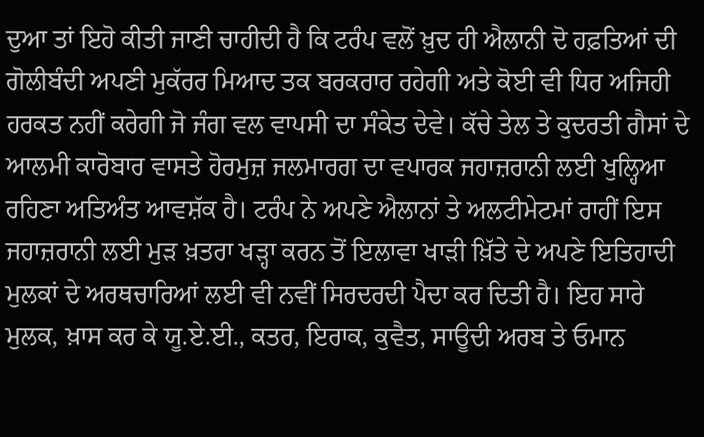ਦੁਆ ਤਾਂ ਇਹੋ ਕੀਤੀ ਜਾਣੀ ਚਾਹੀਦੀ ਹੈ ਕਿ ਟਰੰਪ ਵਲੋਂ ਖ਼ੁਦ ਹੀ ਐਲਾਨੀ ਦੋ ਹਫ਼ਤਿਆਂ ਦੀ ਗੋਲੀਬੰਦੀ ਅਪਣੀ ਮੁਕੱਰਰ ਮਿਆਦ ਤਕ ਬਰਕਰਾਰ ਰਹੇਗੀ ਅਤੇ ਕੋਈ ਵੀ ਧਿਰ ਅਜਿਹੀ ਹਰਕਤ ਨਹੀਂ ਕਰੇਗੀ ਜੋ ਜੰਗ ਵਲ ਵਾਪਸੀ ਦਾ ਸੰਕੇਤ ਦੇਵੇ। ਕੱਚੇ ਤੇਲ ਤੇ ਕੁਦਰਤੀ ਗੈਸਾਂ ਦੇ ਆਲਮੀ ਕਾਰੋਬਾਰ ਵਾਸਤੇ ਹੋਰਮੁਜ਼ ਜਲਮਾਰਗ ਦਾ ਵਪਾਰਕ ਜਹਾਜ਼ਰਾਨੀ ਲਈ ਖੁਲ੍ਹਿਆ ਰਹਿਣਾ ਅਤਿਅੰਤ ਆਵਸ਼ੱਕ ਹੈ। ਟਰੰਪ ਨੇ ਅਪਣੇ ਐਲਾਨਾਂ ਤੇ ਅਲਟੀਮੇਟਮਾਂ ਰਾਹੀਂ ਇਸ ਜਹਾਜ਼ਰਾਨੀ ਲਈ ਮੁੜ ਖ਼ਤਰਾ ਖੜ੍ਹਾ ਕਰਨ ਤੋਂ ਇਲਾਵਾ ਖਾੜੀ ਖ਼ਿੱਤੇ ਦੇ ਅਪਣੇ ਇਤਿਹਾਦੀ ਮੁਲਕਾਂ ਦੇ ਅਰਥਚਾਰਿਆਂ ਲਈ ਵੀ ਨਵੀਂ ਸਿਰਦਰਦੀ ਪੈਦਾ ਕਰ ਦਿਤੀ ਹੈ। ਇਹ ਸਾਰੇ ਮੁਲਕ, ਖ਼ਾਸ ਕਰ ਕੇ ਯੂ.ਏ.ਈ., ਕਤਰ, ਇਰਾਕ, ਕੁਵੈਤ, ਸਾਊਦੀ ਅਰਬ ਤੇ ਓਮਾਨ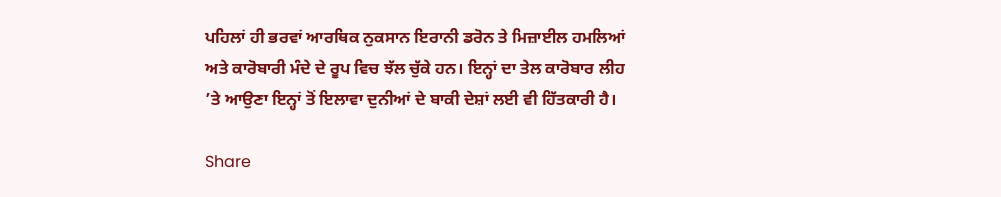ਪਹਿਲਾਂ ਹੀ ਭਰਵਾਂ ਆਰਥਿਕ ਨੁਕਸਾਨ ਇਰਾਨੀ ਡਰੋਨ ਤੇ ਮਿਜ਼ਾਈਲ ਹਮਲਿਆਂ ਅਤੇ ਕਾਰੋਬਾਰੀ ਮੰਦੇ ਦੇ ਰੂਪ ਵਿਚ ਝੱਲ ਚੁੱਕੇ ਹਨ। ਇਨ੍ਹਾਂ ਦਾ ਤੇਲ ਕਾਰੋਬਾਰ ਲੀਹ ’ਤੇ ਆਉਣਾ ਇਨ੍ਹਾਂ ਤੋਂ ਇਲਾਵਾ ਦੁਨੀਆਂ ਦੇ ਬਾਕੀ ਦੇਸ਼ਾਂ ਲਈ ਵੀ ਹਿੱਤਕਾਰੀ ਹੈ।

Share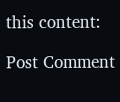this content:

Post Comment